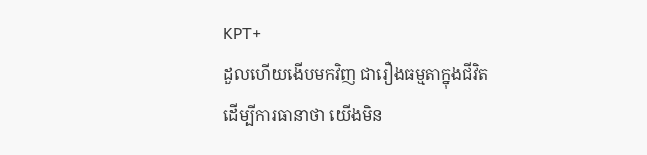KPT+
ដួលហើយងើបមកវិញ ជារឿងធម្មតាក្នុងជីវិត
ដើម្បីការធានាថា យើងមិន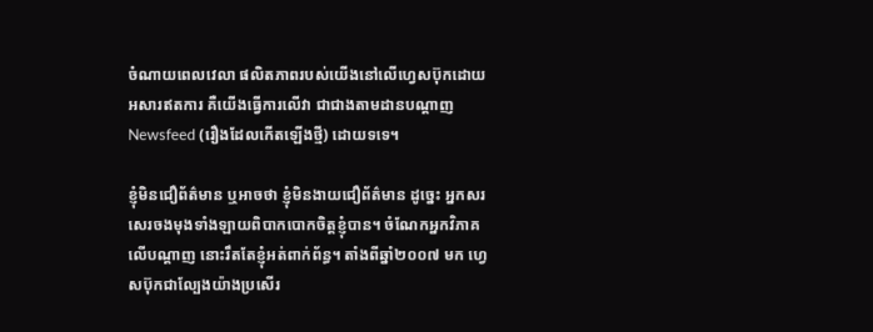ចំណាយពេលវេលា ផលិតភាពរបស់យើងនៅលើហ្វេសប៊ុកដោយ អសារឥតការ គឺយើងធ្វើការលើវា ជាជាងតាមដានបណ្ដាញ Newsfeed (រឿងដែលកើតឡើងថ្មី) ដោយទទេ។

ខ្ញុំមិនជឿព័ត៌មាន ឬអាចថា ខ្ញុំមិនងាយជឿព័ត៌មាន ដូច្នេះ អ្នកសរសេរចងមុងទាំងឡាយពិបាកបោកចិត្តខ្ញុំបាន។ ចំណែកអ្នកវិភាគលើបណ្ដាញ នោះរឹតតែខ្ញុំអត់ពាក់ព័ន្ធ។ តាំងពីឆ្នាំ២០០៧ មក ហ្វេសប៊ុកជាល្បែងយ៉ាងប្រសើរ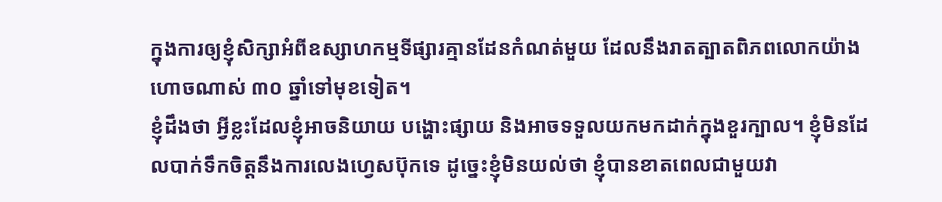ក្នុងការឲ្យខ្ញុំសិក្សាអំពីឧស្សាហកម្មទីផ្សារគ្មានដែនកំណត់មួយ ដែលនឹងរាតត្បាតពិភពលោកយ៉ាងហោចណាស់ ៣០ ឆ្នាំទៅមុខទៀត។
ខ្ញុំដឹងថា អ្វីខ្លះដែលខ្ញុំអាចនិយាយ បង្ហោះផ្សាយ និងអាចទទួលយកមកដាក់ក្នុងខួរក្បាល។ ខ្ញុំមិនដែលបាក់ទឹកចិត្តនឹងការលេងហ្វេសប៊ុកទេ ដូច្នេះខ្ញុំមិនយល់ថា ខ្ញុំបានខាតពេលជាមួយវា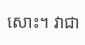សោះ។ វាជា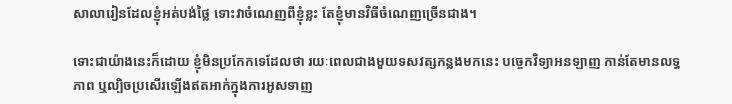សាលារៀនដែលខ្ញុំអត់បង់ថ្លៃ ទោះវាចំណេញពីខ្ញុំខ្លះ តែខ្ញុំមានវិធីចំណេញច្រើនជាង។

ទោះជាយ៉ាងនេះក៏ដោយ ខ្ញុំមិនប្រកែកទេដែលថា រយៈពេលជាងមួយទសវត្សកន្លងមកនេះ បច្ចេកវិទ្យាអនឡាញ កាន់តែមានលទ្ធភាព ឬល្បិចប្រសើរឡើងឥតអាក់ក្នុងការអូសទាញ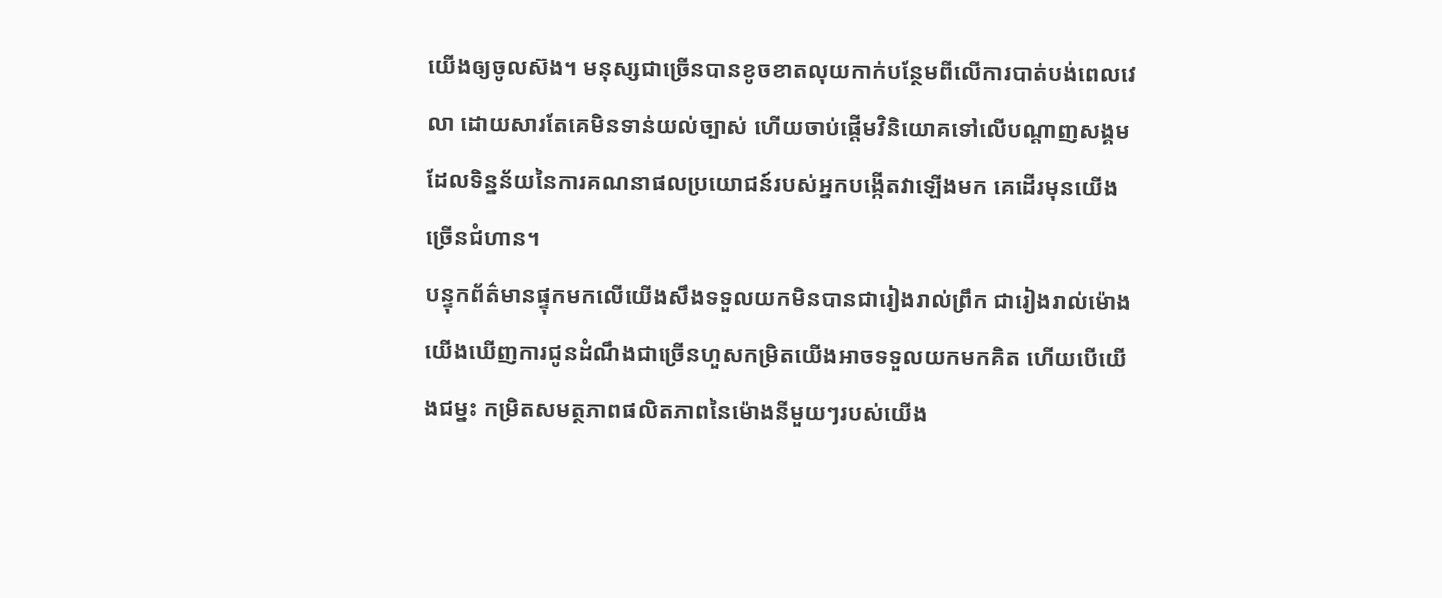យើងឲ្យចូលស៊ង។ មនុស្សជាច្រើនបានខូចខាតលុយកាក់បន្ថែមពីលើការបាត់បង់ពេលវេលា ដោយសារតែគេមិនទាន់យល់ច្បាស់ ហើយចាប់ផ្ដើមវិនិយោគទៅលើបណ្ដាញសង្គមដែលទិន្នន័យនៃការគណនាផលប្រយោជន៍របស់អ្នកបង្កើតវាឡើងមក គេដើរមុនយើងច្រើនជំហាន។
បន្ទុកព័ត៌មានផ្ទុកមកលើយើងសឹងទទួលយកមិនបានជារៀងរាល់ព្រឹក ជារៀងរាល់ម៉ោង យើងឃើញការជូនដំណឹងជាច្រើនហួសកម្រិតយើងអាចទទួលយកមកគិត ហើយបើយើងជម្នះ កម្រិតសមត្ថភាពផលិតភាពនៃម៉ោងនីមួយៗរបស់យើង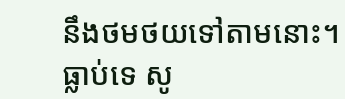នឹងថមថយទៅតាមនោះ។
ធ្លាប់ទេ សូ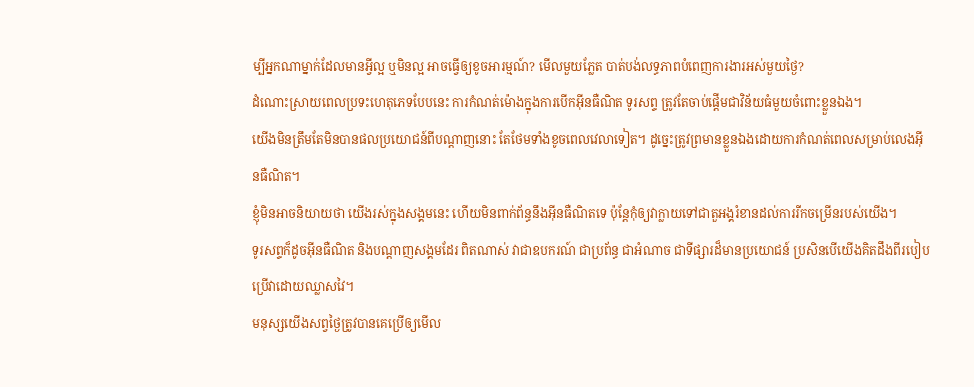ម្បីអ្នកណាម្នាក់ដែលមានអ្វីល្អ ឬមិនល្អ អាចធ្វើឲ្យខូចអារម្មណ៍? មើលមួយភ្លែត បាត់បង់លទ្ធភាពបំពេញការងារអស់មួយថ្ងៃ?
ដំណោះស្រាយពេលប្រទះហេតុភេទបែបនេះ ការកំណត់ម៉ោងក្នុងការបើកអ៊ីនធឺណិត ទូរសព្ទ ត្រូវតែចាប់ផ្តើមជាវិន័យធំមួយចំពោះខ្លួនឯង។
យើងមិនត្រឹមតែមិនបានផលប្រយោជន៍ពីបណ្ដាញនោះ តែថែមទាំងខូចពេលវេលាទៀត។ ដូច្នេះត្រូវព្រមានខ្លួនឯងដោយការកំណត់ពេលសម្រាប់លេងអ៊ីនធឺណិត។
ខ្ញុំមិនអាចនិយាយថា យើងរស់ក្នុងសង្គមនេះ ហើយមិនពាក់ព័ន្ធនឹងអ៊ីនធឺណិតទេ ប៉ុន្តែកុំឲ្យវាក្លាយទៅជាតួអង្គរំខានដល់ការរីកចម្រើនរបស់យើង។
ទូរសព្ទក៏ដូចអ៊ីនធឺណិត និងបណ្ដាញសង្គមដែរ ពិតណាស់ វាជាឧបករណ៍ ជាប្រព័ន្ធ ជាអំណាច ជាទីផ្សារដ៏មានប្រយោជន៍ ប្រសិនបើយើងគិតដឹងពីរបៀបប្រើវាដោយឈ្លាសវៃ។
មនុស្សយើងសព្វថ្ងៃត្រូវបានគេប្រើឲ្យមើល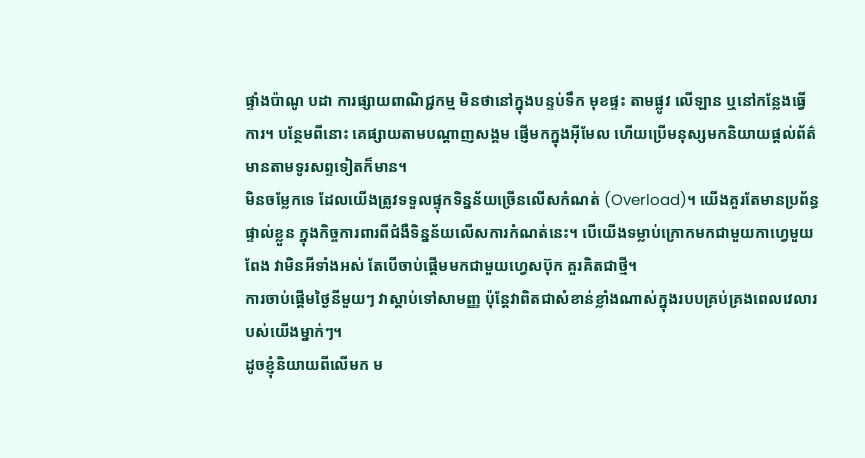ផ្ទាំងប៉ាណូ បដា ការផ្សាយពាណិជ្ជកម្ម មិនថានៅក្នុងបន្ទប់ទឹក មុខផ្ទះ តាមផ្លូវ លើឡាន ឬនៅកន្លែងធ្វើការ។ បន្ថែមពីនោះ គេផ្សាយតាមបណ្ដាញសង្គម ផ្ញើមកក្នុងអ៊ីមែល ហើយប្រើមនុស្សមកនិយាយផ្ដល់ព័ត៌មានតាមទូរសព្ទទៀតក៏មាន។
មិនចម្លែកទេ ដែលយើងត្រូវទទួលផ្ទុកទិន្នន័យច្រើនលើសកំណត់ (Overload)។ យើងគួរតែមានប្រព័ន្ធផ្ទាល់ខ្លួន ក្នុងកិច្ចការពារពីជំងឺទិន្នន័យលើសការកំណត់នេះ។ បើយើងទម្លាប់ក្រោកមកជាមួយកាហ្វេមួយពែង វាមិនអីទាំងអស់ តែបើចាប់ផ្ដើមមកជាមួយហ្វេសប៊ុក គួរគិតជាថ្មី។
ការចាប់ផ្ដើមថ្ងៃនីមួយៗ វាស្ដាប់ទៅសាមញ្ញ ប៉ុន្តែវាពិតជាសំខាន់ខ្លាំងណាស់ក្នុងរបបគ្រប់គ្រងពេលវេលារបស់យើងម្នាក់ៗ។
ដូចខ្ញុំនិយាយពីលើមក ម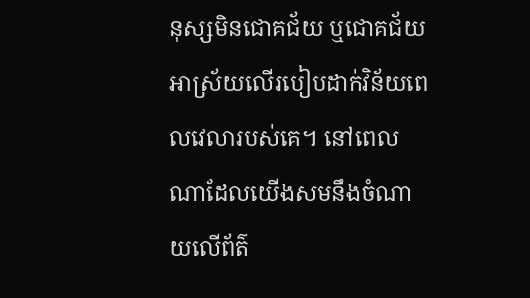នុស្សមិនជោគជ័យ ឬជោគជ័យ អាស្រ័យលើរបៀបដាក់វិន័យពេលវេលារបស់គេ។ នៅពេលណាដែលយើងសមនឹងចំណាយលើព័ត៌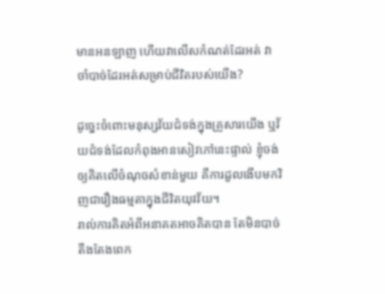មានអនឡាញ ហើយវាលើសកំណត់ដែរអត់ វាចាំបាច់ដែរអត់សម្រាប់ជីវិតរបស់យើង?

ដូច្នេះចំពោះមនុស្សវ័យជំទង់ក្នុងគ្រួសារយើង ឬវ័យជំទង់ដែលកំពុងអានសៀវភៅនេះផ្ទាល់ ខ្ញុំចង់ឲ្យគិតលើចំណុចសំខាន់មួយ គឺការដួលងើបមកវិញជារឿងធម្មតាក្នុងជីវិតយុវវ័យ។
រាល់ការគិតអំពីអនាគតអាចគិតបាន តែមិនបាច់តឹងតែងពេក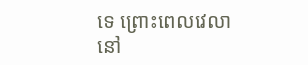ទេ ព្រោះពេលវេលានៅ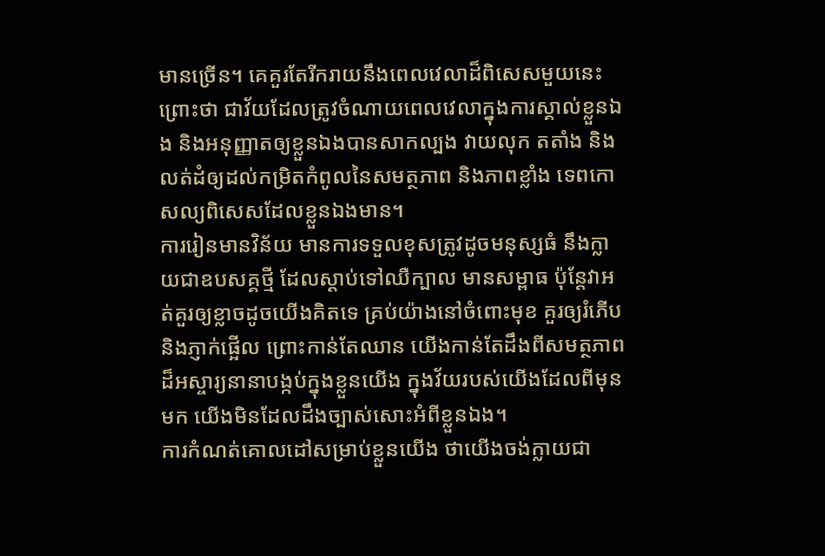មានច្រើន។ គេគួរតែរីករាយនឹងពេលវេលាដ៏ពិសេសមួយនេះ ព្រោះថា ជាវ័យដែលត្រូវចំណាយពេលវេលាក្នុងការស្គាល់ខ្លួនឯង និងអនុញ្ញាតឲ្យខ្លួនឯងបានសាកល្បង វាយលុក តតាំង និងលត់ដំឲ្យដល់កម្រិតកំពូលនៃសមត្ថភាព និងភាពខ្លាំង ទេពកោសល្យពិសេសដែលខ្លួនឯងមាន។
ការរៀនមានវិន័យ មានការទទួលខុសត្រូវដូចមនុស្សធំ នឹងក្លាយជាឧបសគ្គថ្មី ដែលស្ដាប់ទៅឈឺក្បាល មានសម្ពាធ ប៉ុន្តែវាអត់គួរឲ្យខ្លាចដូចយើងគិតទេ គ្រប់យ៉ាងនៅចំពោះមុខ គួរឲ្យរំភើប និងភ្ញាក់ផ្អើល ព្រោះកាន់តែឈាន យើងកាន់តែដឹងពីសមត្ថភាពដ៏អស្ចារ្យនានាបង្កប់ក្នុងខ្លួនយើង ក្នុងវ័យរបស់យើងដែលពីមុនមក យើងមិនដែលដឹងច្បាស់សោះអំពីខ្លួនឯង។
ការកំណត់គោលដៅសម្រាប់ខ្លួនយើង ថាយើងចង់ក្លាយជា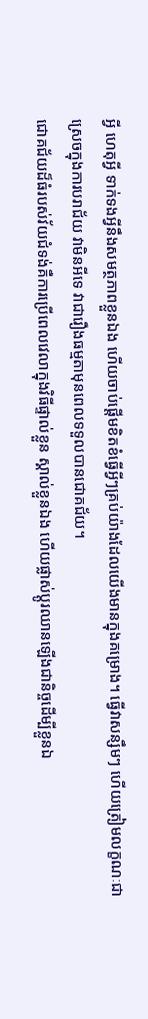អ្វី ហេតុអ្វី ទាក់ទងអ្វីនឹងសមត្ថភាពខ្លួនឯង ហើយចាប់ផ្ដើមខិតខំធ្វើអ្វីៗគ្រប់យ៉ាងដែលយើងមានក្នុងគម្រោង។ ធ្វើវាសន្សឹមៗ ហើយត្រៀមលក្ខណៈជាស្រេចក្នុងការបរាជ័យ វាមិនអីទេ វាជារឿងធម្មតាមុនពេលទទួលបានជោគជ័យ។
ជោគជ័យដ៏ធំរបស់វ័យជំទង់គឺការប្រើពេលវេលាក្នុងវិធីផ្ទាល់ខ្លួន ស្គាល់ខ្លួនឯង ហើយផ្លាស់ប្ដូរឈានឡើងជានិច្ចដើម្បីខ្លួនឯ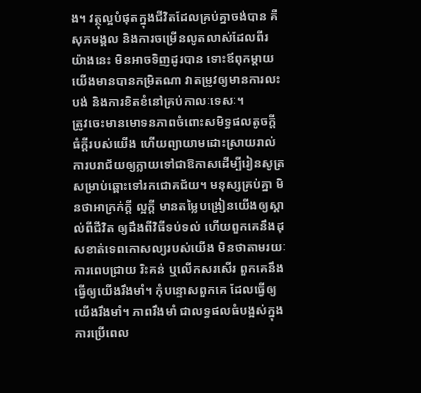ង។ វត្ថុល្អបំផុតក្នុងជីវិតដែលគ្រប់គ្នាចង់បាន គឺសុភមង្គល និងការចម្រើនលូតលាស់ដែលពីរយ៉ាងនេះ មិនអាចទិញដូរបាន ទោះឪពុកម្ដាយយើងមានបានកម្រិតណា វាតម្រូវឲ្យមានការលះបង់ និងការខិតខំនៅគ្រប់កាលៈទេសៈ។
ត្រូវចេះមានមោទនភាពចំពោះសមិទ្ធផលតូចក្តីធំក្តីរបស់យើង ហើយព្យាយាមដោះស្រាយរាល់ការបរាជ័យឲ្យក្លាយទៅជាឱកាសដើម្បីរៀនសូត្រសម្រាប់ឆ្ពោះទៅរកជោគជ័យ។ មនុស្សគ្រប់គ្នា មិនថាអាក្រក់ក្តី ល្អក្តី មានតម្លៃបង្រៀនយើងឲ្យស្គាល់ពីជីវិត ឲ្យដឹងពីវិធីទប់ទល់ ហើយពួកគេនឹងដុសខាត់ទេពកោសល្យរបស់យើង មិនថាតាមរយៈការពេបជ្រាយ រិះគន់ ឬលើកសរសើរ ពួកគេនឹងធ្វើឲ្យយើងរឹងមាំ។ កុំបន្ទោសពួកគេ ដែលធ្វើឲ្យយើងរឹងមាំ។ ភាពរឹងមាំ ជាលទ្ធផលធំបង្អស់ក្នុងការប្រើពេល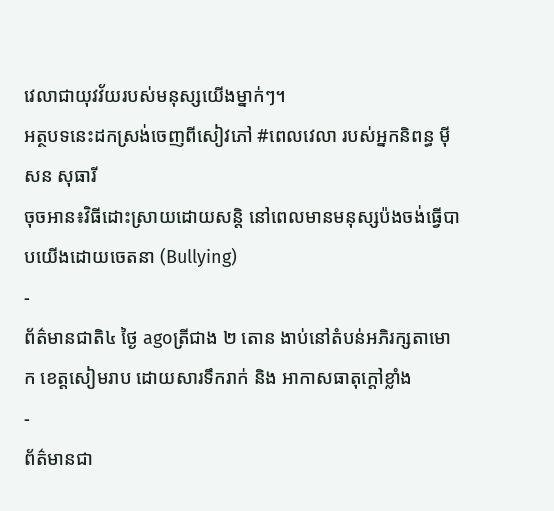វេលាជាយុវវ័យរបស់មនុស្សយើងម្នាក់ៗ។
អត្ថបទនេះដកស្រង់ចេញពីសៀវភៅ #ពេលវេលា របស់អ្នកនិពន្ធ ម៉ីសន សុធារី
ចុចអាន៖វិធីដោះស្រាយដោយសន្តិ នៅពេលមានមនុស្សប៉ងចង់ធ្វើបាបយើងដោយចេតនា (Bullying)
-
ព័ត៌មានជាតិ៤ ថ្ងៃ agoត្រីជាង ២ តោន ងាប់នៅតំបន់អភិរក្សតាមោក ខេត្តសៀមរាប ដោយសារទឹករាក់ និង អាកាសធាតុក្តៅខ្លាំង
-
ព័ត៌មានជា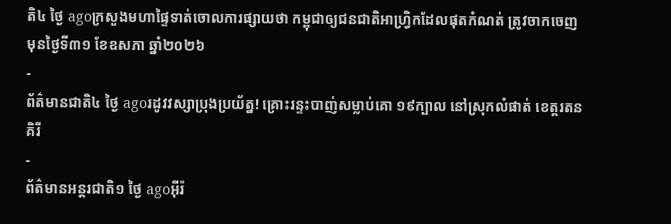តិ៤ ថ្ងៃ agoក្រសួងមហាផ្ទៃទាត់ចោលការផ្សាយថា កម្ពុជាឲ្យជនជាតិអាហ្វ្រិកដែលផុតកំណត់ ត្រូវចាកចេញមុនថ្ងៃទី៣១ ខែឧសភា ឆ្នាំ២០២៦
-
ព័ត៌មានជាតិ៤ ថ្ងៃ agoរដូវវស្សាប្រុងប្រយ័ត្ន! គ្រោះរន្ទះបាញ់សម្លាប់គោ ១៩ក្បាល នៅស្រុកលំផាត់ ខេត្តរតនគិរី
-
ព័ត៌មានអន្ដរជាតិ១ ថ្ងៃ agoអ៊ីរ៉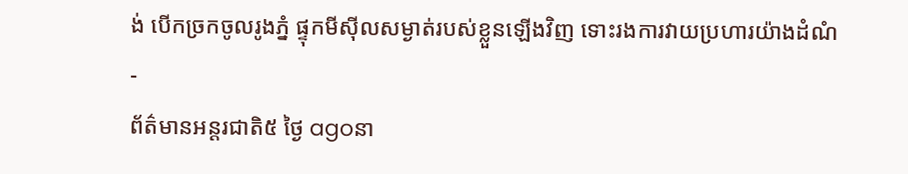ង់ បើកច្រកចូលរូងភ្នំ ផ្ទុកមីស៊ីលសម្ងាត់របស់ខ្លួនឡើងវិញ ទោះរងការវាយប្រហារយ៉ាងដំណំ
-
ព័ត៌មានអន្ដរជាតិ៥ ថ្ងៃ agoនា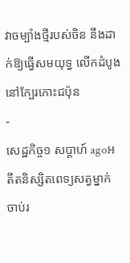វាចម្បាំងថ្មីរបស់ចិន នឹងដាក់ឱ្យធ្វើសមយុទ្ធ លើកដំបូង នៅក្បែរកោះជប៉ុន
-
សេដ្ឋកិច្ច១ សប្តាហ៍ agoអតីតនិស្សិតពេទ្យសត្វម្នាក់ ចាប់រ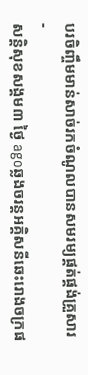បរចិញ្ចឹមមាន់សាច់រកចំណូលបានសមរម្យផ្គត់ផ្គង់គ្រួសារ
-
សន្តិសុខសង្គម៣ ថ្ងៃ agoឆ្លងចរន្តអគ្គិសនីឆេះរោងចក្រផ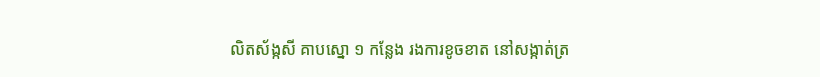លិតស័ង្កសី គាបស្នោ ១ កន្លែង រងការខូចខាត នៅសង្កាត់ត្រ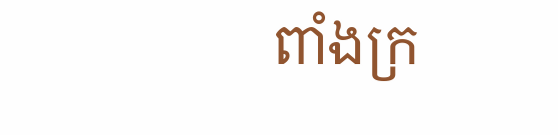ពាំងក្រ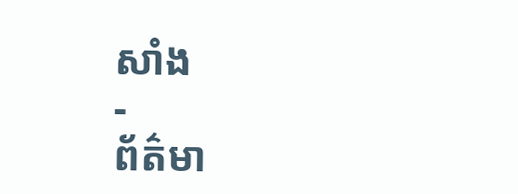សាំង
-
ព័ត៌មា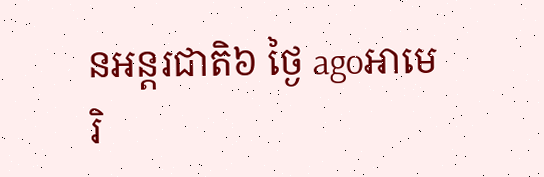នអន្ដរជាតិ៦ ថ្ងៃ agoអាមេរិ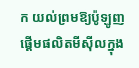ក យល់ព្រមឱ្យប៉ូឡូញផ្តើមផលិតមីស៊ីលក្នុង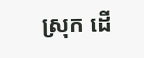ស្រុក ដើ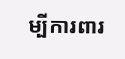ម្បីការពារ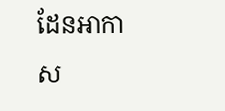ដែនអាកាស